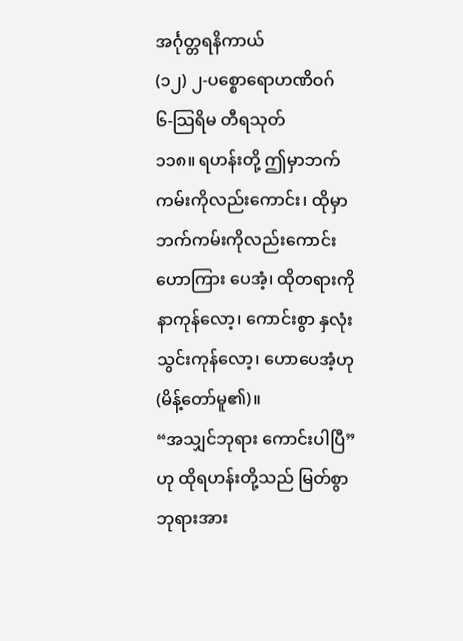အင်္ဂုတ္တရနိကာယ်
(၁၂) ၂-ပစ္စောရောဟဏိဝဂ်
၆-သြရိမ တီရသုတ်
၁၁၈။ ရဟန်းတို့ ဤမှာဘက်ကမ်းကိုလည်းကောင်း၊ ထိုမှာဘက်ကမ်းကိုလည်းကောင်း ဟောကြား ပေအံ့၊ ထိုတရားကို နာကုန်လော့၊ ကောင်းစွာ နှလုံးသွင်းကုန်လော့၊ ဟောပေအံ့ဟု (မိန့်တော်မူ၏)။
“အသျှင်ဘုရား ကောင်းပါပြီ”ဟု ထိုရဟန်းတို့သည် မြတ်စွာဘုရားအား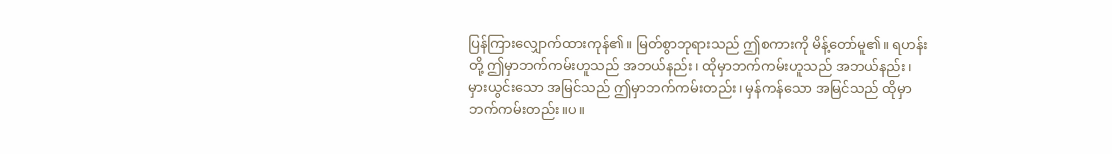ပြန်ကြားလျှောက်ထားကုန်၏။ မြတ်စွာဘုရားသည် ဤစကားကို မိန့်တော်မူ၏။ ရဟန်းတို့ ဤမှာဘက်ကမ်းဟူသည် အဘယ်နည်း၊ ထိုမှာဘက်ကမ်းဟူသည် အဘယ်နည်း၊ မှားယွင်းသော အမြင်သည် ဤမှာဘက်ကမ်းတည်း၊ မှန်ကန်သော အမြင်သည် ထိုမှာဘက်ကမ်းတည်း။ပ။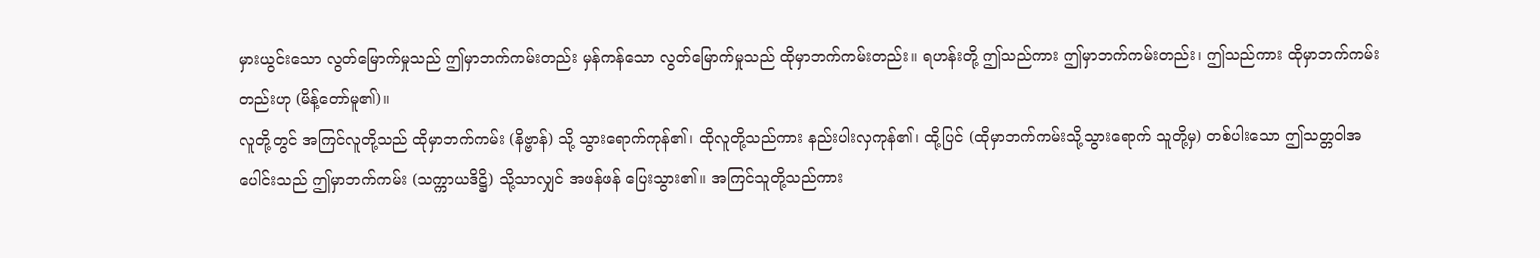မှားယွင်းသော လွတ်မြောက်မှုသည် ဤမှာဘက်ကမ်းတည်း မှန်ကန်သော လွတ်မြောက်မှုသည် ထိုမှာဘက်ကမ်းတည်း။ ရဟန်းတို့ ဤသည်ကား ဤမှာဘက်ကမ်းတည်း၊ ဤသည်ကား ထိုမှာဘက်ကမ်းတည်းဟု (မိန့်တော်မူ၏)။
လူတို့တွင် အကြင်လူတို့သည် ထိုမှာဘက်ကမ်း (နိဗ္ဗာန်) သို့ သွားရောက်ကုန်၏၊ ထိုလူတို့သည်ကား နည်းပါးလှကုန်၏၊ ထို့ပြင် (ထိုမှာဘက်ကမ်းသို့သွားရောက် သူတို့မှ) တစ်ပါးသော ဤသတ္တဝါအပေါင်းသည် ဤမှာဘက်ကမ်း (သက္ကာယဒိဋ္ဌိ) သို့သာလျှင် အဖန်ဖန် ပြေးသွား၏။ အကြင်သူတို့သည်ကား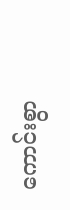ကောင်းစွာ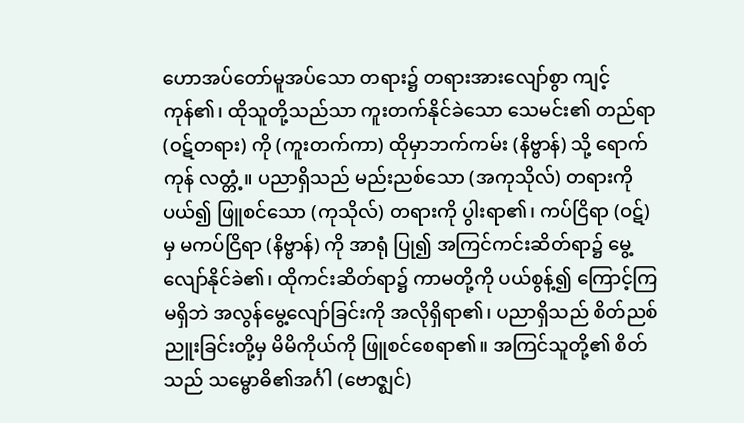ဟောအပ်တော်မူအပ်သော တရား၌ တရားအားလျော်စွာ ကျင့်ကုန်၏၊ ထိုသူတို့သည်သာ ကူးတက်နိုင်ခဲသော သေမင်း၏ တည်ရာ (ဝဋ်တရား) ကို (ကူးတက်ကာ) ထိုမှာဘက်ကမ်း (နိဗ္ဗာန်) သို့ ရောက်ကုန် လတ္တံ့။ ပညာရှိသည် မည်းညစ်သော (အကုသိုလ်) တရားကို ပယ်၍ ဖြူစင်သော (ကုသိုလ်) တရားကို ပွါးရာ၏၊ ကပ်ငြိရာ (ဝဋ်) မှ မကပ်ငြိရာ (နိဗ္ဗာန်) ကို အာရုံ ပြု၍ အကြင်ကင်းဆိတ်ရာ၌ မွေ့လျော်နိုင်ခဲ၏၊ ထိုကင်းဆိတ်ရာ၌ ကာမတို့ကို ပယ်စွန့်၍ ကြောင့်ကြမရှိဘဲ အလွန်မွေ့လျော်ခြင်းကို အလိုရှိရာ၏၊ ပညာရှိသည် စိတ်ညစ်ညူးခြင်းတို့မှ မိမိကိုယ်ကို ဖြူစင်စေရာ၏။ အကြင်သူတို့၏ စိတ်သည် သမ္ဗောဓိ၏အင်္ဂါ (ဗောဇ္ဈင်)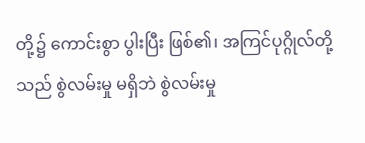တို့၌ ကောင်းစွာ ပွါးပြီး ဖြစ်၏၊ အကြင်ပုဂ္ဂိုလ်တို့သည် စွဲလမ်းမှု မရှိဘဲ စွဲလမ်းမှု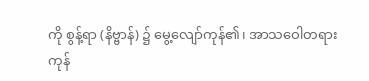ကို စွန့်ရာ (နိဗ္ဗာန်) ၌ မွေ့လျော်ကုန်၏၊ အာသဝေါတရားကုန်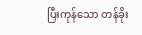ပြီးကုန်သော တန်ခိုး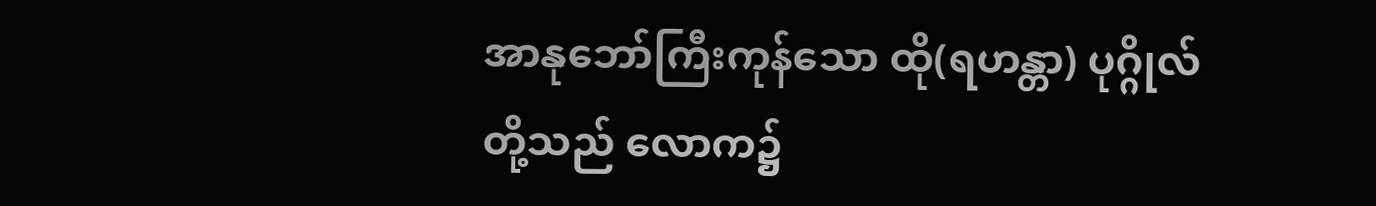အာနုဘော်ကြီးကုန်သော ထို(ရဟန္တာ) ပုဂ္ဂိုလ်တို့သည် လောက၌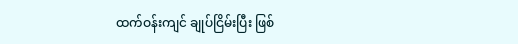ထက်ဝန်းကျင် ချုပ်ငြိမ်းပြီး ဖြစ်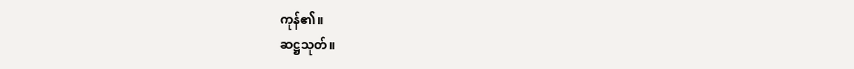ကုန်၏။
ဆဋ္ဌသုတ်။